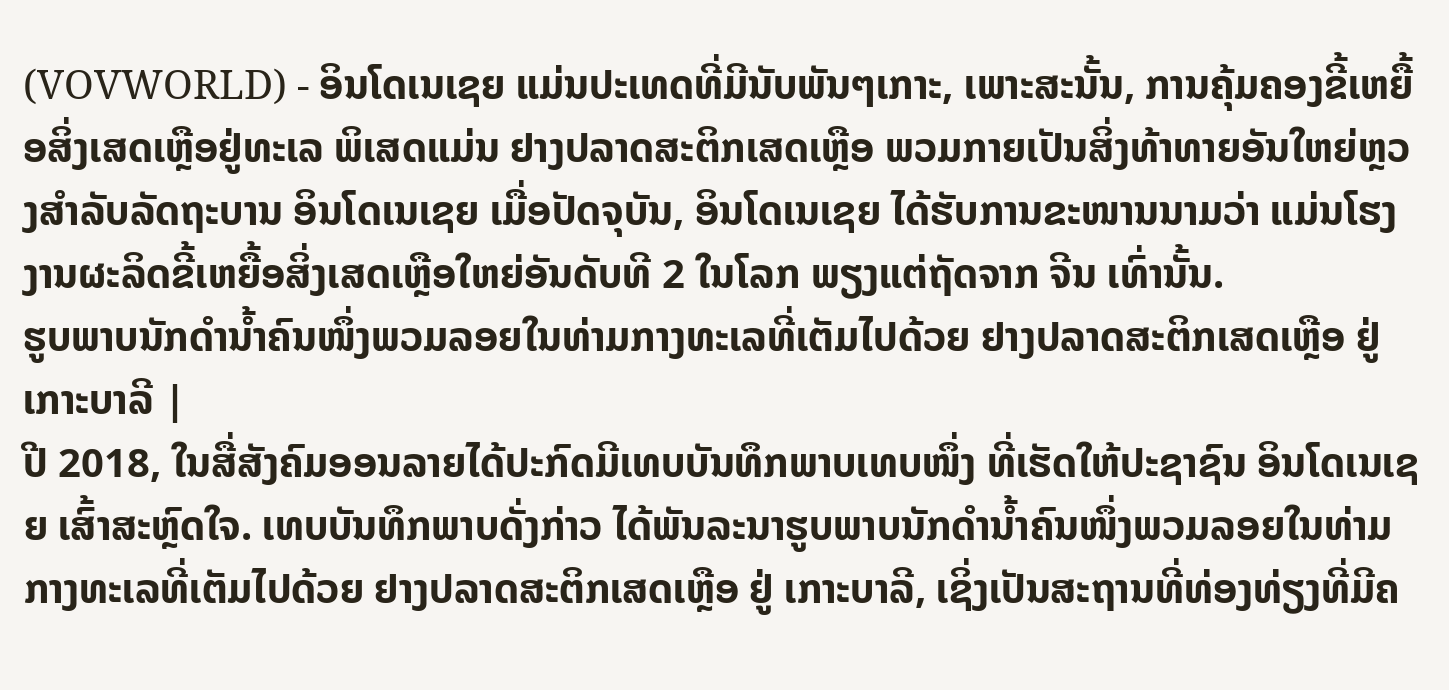(VOVWORLD) - ອິນໂດເນເຊຍ ແມ່ນປະເທດທີ່ມີນັບພັນໆເກາະ, ເພາະສະນັ້ນ, ການຄຸ້ມຄອງຂີ້ເຫຍື້ອສິ່ງເສດເຫຼືອຢູ່ທະເລ ພິເສດແມ່ນ ຢາງປລາດສະຕິກເສດເຫຼືອ ພວມກາຍເປັນສິ່ງທ້າທາຍອັນໃຫຍ່ຫຼວງສຳລັບລັດຖະບານ ອິນໂດເນເຊຍ ເມື່ອປັດຈຸບັນ, ອິນໂດເນເຊຍ ໄດ້ຮັບການຂະໜານນາມວ່າ ແມ່ນໂຮງງານຜະລິດຂີ້ເຫຍື້ອສິ່ງເສດເຫຼືອໃຫຍ່ອັນດັບທີ 2 ໃນໂລກ ພຽງແຕ່ຖັດຈາກ ຈີນ ເທົ່ານັ້ນ.
ຮູບພາບນັກດຳນ້ຳຄົນໜຶ່ງພວມລອຍໃນທ່າມກາງທະເລທີ່ເຕັມໄປດ້ວຍ ຢາງປລາດສະຕິກເສດເຫຼືອ ຢູ່ ເກາະບາລີ |
ປີ 2018, ໃນສື່ສັງຄົມອອນລາຍໄດ້ປະກົດມີເທບບັນທຶກພາບເທບໜຶ່ງ ທີ່ເຮັດໃຫ້ປະຊາຊົນ ອິນໂດເນເຊຍ ເສົ້າສະຫຼົດໃຈ. ເທບບັນທຶກພາບດັ່ງກ່າວ ໄດ້ພັນລະນາຮູບພາບນັກດຳນ້ຳຄົນໜຶ່ງພວມລອຍໃນທ່າມກາງທະເລທີ່ເຕັມໄປດ້ວຍ ຢາງປລາດສະຕິກເສດເຫຼືອ ຢູ່ ເກາະບາລີ, ເຊິ່ງເປັນສະຖານທີ່ທ່ອງທ່ຽງທີ່ມີຄ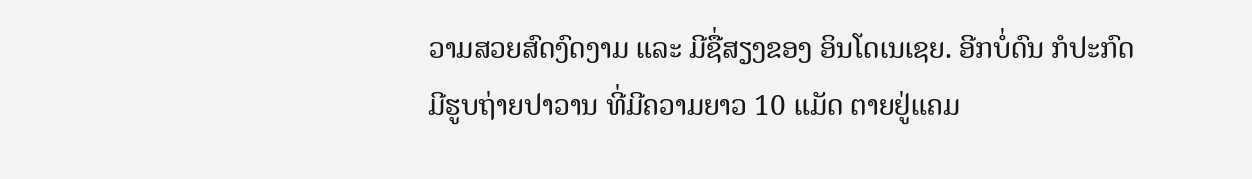ວາມສວຍສົດງົດງາມ ແລະ ມີຊື່ສຽງຂອງ ອິນໂດເນເຊຍ. ອີກບໍ່ດົນ ກໍປະກົດມີຮູບຖ່າຍປາວານ ທີ່ມີຄວາມຍາວ 10 ແມັດ ຕາຍຢູ່ແຄມ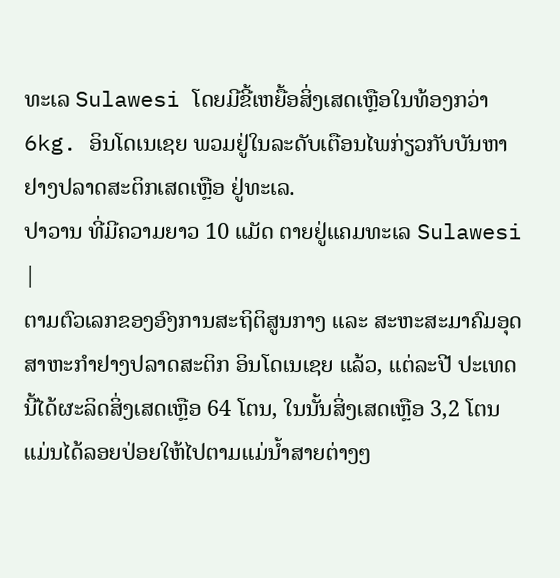ທະເລ Sulawesi ໂດຍມີຂີ້ເຫຍື້ອສິ່ງເສດເຫຼືອໃນທ້ອງກວ່າ 6kg. ອິນໂດເນເຊຍ ພວມຢູ່ໃນລະດັບເຕືອນໄພກ່ຽວກັບບັນຫາຢາງປລາດສະຕິກເສດເຫຼືອ ຢູ່ທະເລ.
ປາວານ ທີ່ມີຄວາມຍາວ 10 ແມັດ ຕາຍຢູ່ແຄມທະເລ Sulawesi |
ຕາມຕົວເລກຂອງອົງການສະຖິຕິສູນກາງ ແລະ ສະຫະສະມາຄົມອຸດສາຫະກຳຢາງປລາດສະຕິກ ອິນໂດເນເຊຍ ແລ້ວ, ແຕ່ລະປີ ປະເທດນີ້ໄດ້ຜະລິດສິ່ງເສດເຫຼືອ 64 ໂຕນ, ໃນນັ້ນສິ່ງເສດເຫຼືອ 3,2 ໂຕນ ແມ່ນໄດ້ລອຍປ່ອຍໃຫ້ໄປຕາມແມ່ນໍ້າສາຍຕ່າງໆ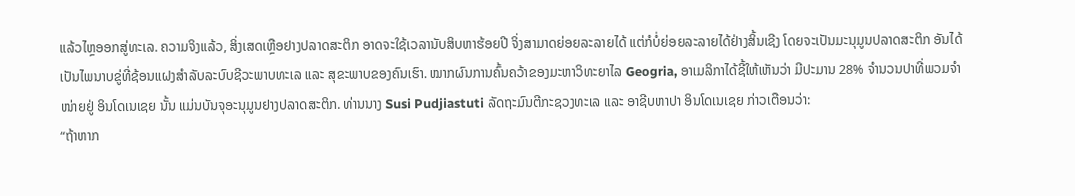ແລ້ວໄຫຼອອກສູ່ທະເລ. ຄວາມຈິງແລ້ວ, ສິ່ງເສດເຫຼືອຢາງປລາດສະຕິກ ອາດຈະໃຊ້ເວລານັບສິບຫາຮ້ອຍປີ ຈິ່ງສາມາດຍ່ອຍລະລາຍໄດ້ ແຕ່ກໍບໍ່ຍ່ອຍລະລາຍໄດ້ຢ່າງສິ້ນເຊີງ ໂດຍຈະເປັນມະນຸມູນປລາດສະຕິກ ອັນໄດ້ເປັນໄພນາບຂູ່ທີ່ຊ້ອນແຝງສໍາລັບລະບົບຊີວະພາບທະເລ ແລະ ສຸຂະພາບຂອງຄົນເຮົາ. ໝາກຜົນການຄົ້ນຄວ້າຂອງມະຫາວິທະຍາໄລ Geogria, ອາເມລິກາໄດ້ຊີ້ໃຫ້ເຫັນວ່າ ມີປະມານ 28% ຈໍານວນປາທີ່ພວມຈໍາໜ່າຍຢູ່ ອິນໂດເນເຊຍ ນັ້ນ ແມ່ນບັນຈຸອະນຸມູນຢາງປລາດສະຕິກ. ທ່ານນາງ Susi Pudjiastuti ລັດຖະມົນຕີກະຊວງທະເລ ແລະ ອາຊີບຫາປາ ອິນໂດເນເຊຍ ກ່າວເຕືອນວ່າ:
“ຖ້າຫາກ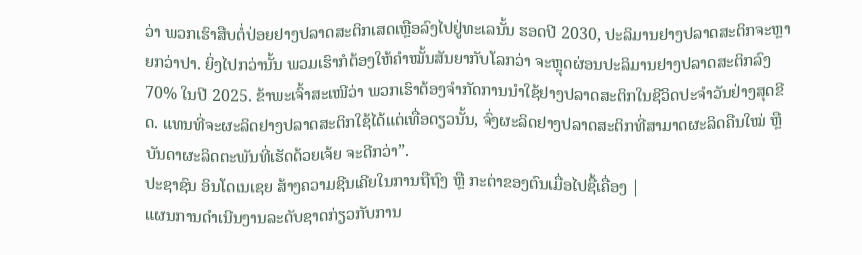ວ່າ ພວກເຮົາສືບຕໍ່ປ່ອຍຢາງປລາດສະຕິກເສດເຫຼືອລົງໄປຢູ່ທະເລນັ້ນ ຮອດປີ 2030, ປະລິມານຢາງປລາດສະຕິກຈະຫຼາຍກວ່າປາ. ຍິ່ງໄປກວ່ານັ້ນ ພວມເຮົາກໍຕ້ອງໃຫ້ຄໍາໝັ້ນສັນຍາກັບໂລກວ່າ ຈະຫຼຸດຜ່ອນປະລິມານຢາງປລາດສະຕິກລົງ 70% ໃນປີ 2025. ຂ້າພະເຈົ້າສະເໜີວ່າ ພວກເຮົາຕ້ອງຈໍາກັດການນໍາໃຊ້ຢາງປລາດສະຕິກໃນຊີວິດປະຈໍາວັນຢ່າງສຸດຂີດ. ແທນທີ່ຈະຜະລິດຢາງປລາດສະຕິກໃຊ້ໄດ້ແຕ່ເທື່ອດຽວນັ້ນ, ຈົ່ງຜະລິດຢາງປລາດສະຕິກທີ່ສາມາດຜະລິດຄືນໃໝ່ ຫຼື ບັນດາຜະລິດຕະພັນທີ່ເຮັດດ້ວຍເຈ້ຍ ຈະດີກວ່າ”.
ປະຊາຊົນ ອິນໂດເນເຊຍ ສ້າງຄວາມຊີນເຄີຍໃນການຖືຖົງ ຫຼື ກະຕ່າຂອງຕົນເມື່ອໄປຊື້ເຄື່ອງ |
ແຜນການດໍາເນີນງານລະດັບຊາດກ່ຽວກັບການ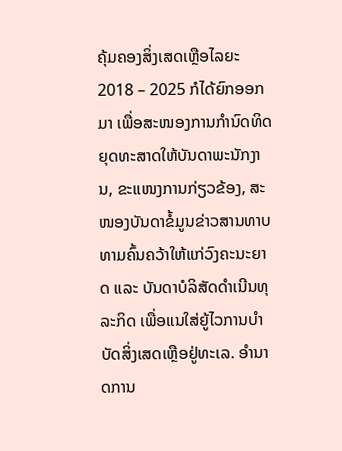ຄຸ້ມຄອງສິ່ງເສດເຫຼືອໄລຍະ 2018 – 2025 ກໍໄດ້ຍົກອອກມາ ເພື່ອສະໜອງການກໍານົດທິດຍຸດທະສາດໃຫ້ບັນດາພະນັກງານ, ຂະແໜງການກ່ຽວຂ້ອງ, ສະໜອງບັນດາຂໍ້ມູນຂ່າວສານທາບທາມຄົ້ນຄວ້າໃຫ້ແກ່ວົງຄະນະຍາດ ແລະ ບັນດາບໍລິສັດດໍາເນີນທຸລະກິດ ເພື່ອແນໃສ່ຍູ້ໄວການບໍາບັດສິ່ງເສດເຫຼືອຢູ່ທະເລ. ອໍານາດການ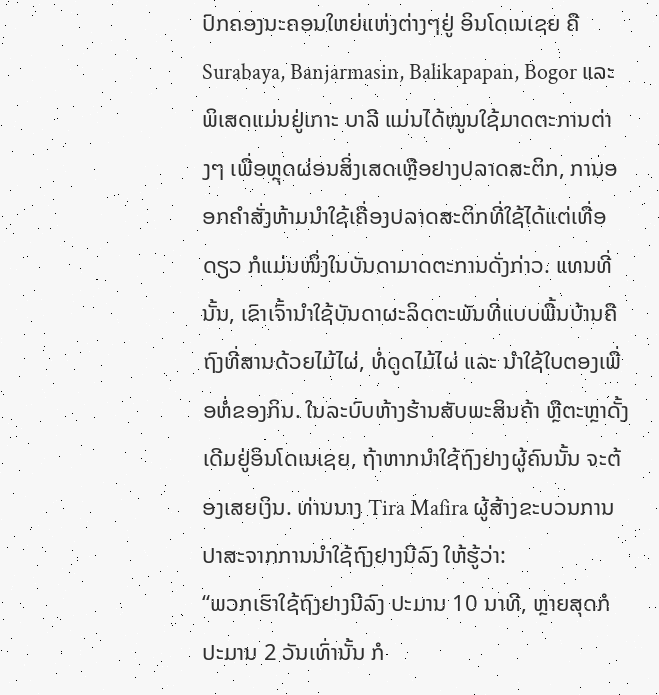ປົກຄອງນະຄອນໃຫຍ່ແຫ່ງຕ່າງໆຢູ່ ອິນໂດເນເຊຍ ຄື Surabaya, Banjarmasin, Balikapapan, Bogor ແລະ ພິເສດແມ່ນຢູ່ເກາະ ບາລີ ແມ່ນໄດ້ໝູນໃຊ້ມາດຕະການຕ່າງໆ ເພື່ອຫຼຸດຜ່ອນສິ່ງເສດເຫຼືອຢາງປລາດສະຕິກ, ການອອກຄໍາສັ່ງຫ້າມນໍາໃຊ້ເຄື່ອງປລາດສະຕິກທີ່ໃຊ້ໄດ້ແຕ່ເທື່ອດຽວ ກໍແມ່ນໜຶ່ງໃນບັນດາມາດຕະການດັ່ງກ່າວ. ແທນທີ່ນັ້ນ, ເຂົາເຈົ້ານໍາໃຊ້ບັນດາຜະລິດຕະພັນທີ່ແບບພື້ນບ້ານຄື ຖົງທີ່ສານດ້ວຍໄມ້ໄຜ່, ທໍ່ດູດໄມ້ໄຜ່ ແລະ ນໍາໃຊ້ໃບຕອງເພື່ອຫໍ່ຂອງກິນ. ໃນລະບົບຫ້າງຮ້ານສັບພະສິນຄ້າ ຫຼືຕະຫຼາດັ້ງເດີມຢູ່ອິນໂດເນເຊຍ, ຖ້າຫາກນໍາໃຊ້ຖົງຢາງຜູ້ຄົນນັ້ນ ຈະຕ້ອງເສຍເງິນ. ທ່ານນາງ Tira Mafira ຜູ້ສ້າງຂະບວນການປາສະຈາກການນໍາໃຊ້ຖົງຢາງນີລົງ ໃຫ້ຮູ້ວ່າ:
“ພວກເຮົາໃຊ້ຖົງຢາງນີລົງ ປະມານ 10 ນາທີ, ຫຼາຍສຸດກໍປະມານ 2 ວັນເທົ່ານັ້ນ ກໍ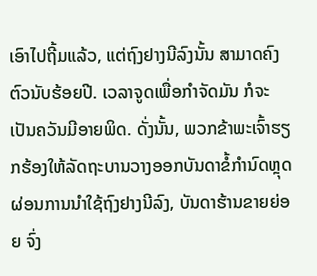ເອົາໄປຖີ້ມແລ້ວ, ແຕ່ຖົງຢາງນີລົງນັ້ນ ສາມາດຄົງຕົວນັບຮ້ອຍປີ. ເວລາຈູດເພື່ອກໍາຈັດມັນ ກໍຈະເປັນຄວັນມີອາຍພິດ. ດັ່ງນັ້ນ, ພວກຂ້າພະເຈົ້າຮຽກຮ້ອງໃຫ້ລັດຖະບານວາງອອກບັນດາຂໍ້ກໍານົດຫຼຸດຜ່ອນການນໍາໃຊ້ຖົງຢາງນີລົງ, ບັນດາຮ້ານຂາຍຍ່ອຍ ຈົ່ງ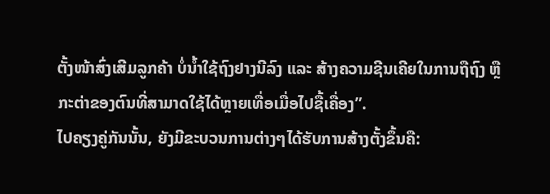ຕັ້ງໜ້າສົ່ງເສີມລູກຄ້າ ບໍ່ນໍ້າໃຊ້ຖົງຢາງນີລົງ ແລະ ສ້າງຄວາມຊີນເຄີຍໃນການຖືຖົງ ຫຼື ກະຕ່າຂອງຕົນທີ່ສາມາດໃຊ້ໄດ້ຫຼາຍເທື່ອເມື່ອໄປຊື້ເຄື່ອງ”.
ໄປຄຽງຄູ່ກັນນັ້ນ, ຍັງມີຂະບວນການຕ່າງໆໄດ້ຮັບການສ້າງຕັ້ງຂຶ້ນຄື: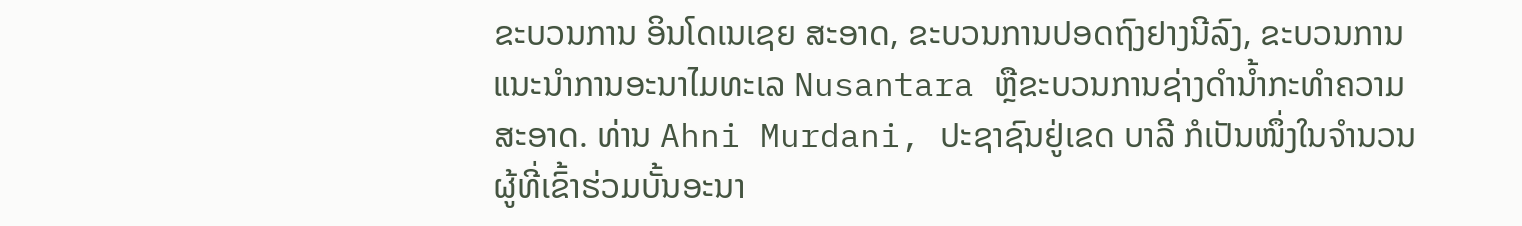ຂະບວນການ ອິນໂດເນເຊຍ ສະອາດ, ຂະບວນການປອດຖົງຢາງນີລົງ, ຂະບວນການແນະນຳການອະນາໄມທະເລ Nusantara ຫຼືຂະບວນການຊ່າງດຳນ້ຳກະທໍາຄວາມສະອາດ. ທ່ານ Ahni Murdani, ປະຊາຊົນຢູ່ເຂດ ບາລີ ກໍເປັນໜຶ່ງໃນຈຳນວນຜູ້ທີ່ເຂົ້າຮ່ວມບັ້ນອະນາ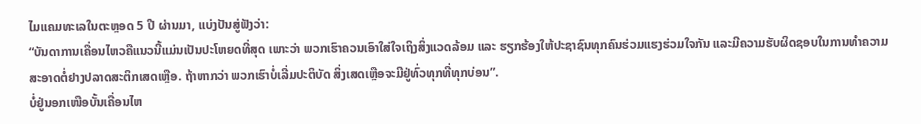ໄມແຄມທະເລໃນຕະຫຼອດ 5 ປີ ຜ່ານມາ, ແບ່ງປັນສູ່ຟັງວ່າ:
“ບັນດາການເຄື່ອນໄຫວຄືແນວນີ້ແມ່ນເປັນປະໂຫຍດທີ່ສຸດ ເພາະວ່າ ພວກເຮົາຄວນເອົາໃສ່ໃຈເຖິງສິ່ງແວດລ້ອມ ແລະ ຮຽກຮ້ອງໃຫ້ປະຊາຊົນທຸກຄົນຮ່ວມແຮງຮ່ວມໃຈກັນ ແລະມີຄວາມຮັບຜິດຊອບໃນການທຳຄວາມສະອາດຕໍ່ຢາງປລາດສະຕິກເສດເຫຼືອ. ຖ້າຫາກວ່າ ພວກເຮົາບໍ່ເລີ່ມປະຕິບັດ ສິ່ງເສດເຫຼືອຈະມີຢູ່ທົ່ວທຸກທີ່ທຸກບ່ອນ”.
ບໍ່ຢູ່ນອກເໜືອບັ້ນເຄື່ອນໄຫ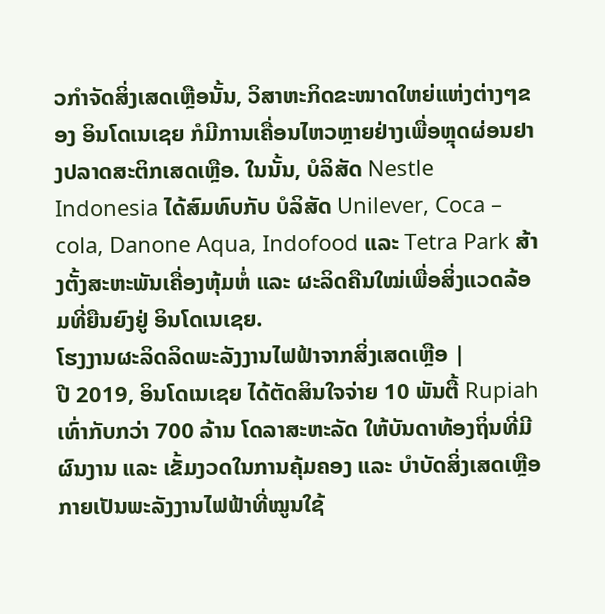ວກໍາຈັດສິ່ງເສດເຫຼືອນັ້ນ, ວິສາຫະກິດຂະໜາດໃຫຍ່ແຫ່ງຕ່າງໆຂອງ ອິນໂດເນເຊຍ ກໍມີການເຄື່ອນໄຫວຫຼາຍຢ່າງເພື່ອຫຼຸດຜ່ອນຢາງປລາດສະຕິກເສດເຫຼືອ. ໃນນັ້ນ, ບໍລິສັດ Nestle Indonesia ໄດ້ສົມທົບກັບ ບໍລິສັດ Unilever, Coca – cola, Danone Aqua, Indofood ແລະ Tetra Park ສ້າງຕັ້ງສະຫະພັນເຄື່ອງຫຸ້ມຫໍ່ ແລະ ຜະລິດຄືນໃໝ່ເພື່ອສິ່ງແວດລ້ອມທີ່ຍືນຍົງຢູ່ ອິນໂດເນເຊຍ.
ໂຮງງານຜະລິດລິດພະລັງງານໄຟຟ້າຈາກສິ່ງເສດເຫຼືອ |
ປີ 2019, ອິນໂດເນເຊຍ ໄດ້ຕັດສິນໃຈຈ່າຍ 10 ພັນຕື້ Rupiah ເທົ່າກັບກວ່າ 700 ລ້ານ ໂດລາສະຫະລັດ ໃຫ້ບັນດາທ້ອງຖິ່ນທີ່ມີຜົນງານ ແລະ ເຂັ້ມງວດໃນການຄຸ້ມຄອງ ແລະ ບຳບັດສິ່ງເສດເຫຼືອກາຍເປັນພະລັງງານໄຟຟ້າທີ່ໝູນໃຊ້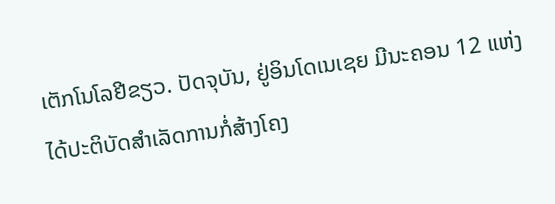ເຕັກໂນໂລຢີຂຽວ. ປັດຈຸບັນ, ຢູ່ອິນໂດເນເຊຍ ມີນະຄອນ 12 ແຫ່ງໄດ້ປະຕິບັດສຳເລັດການກໍ່ສ້າງໂຄງ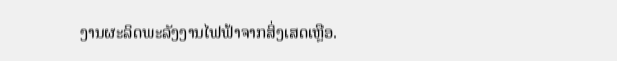ງານຜະລິດພະລັງງານໄຟຟ້າຈາກສິ່ງເສດເຫຼືອ.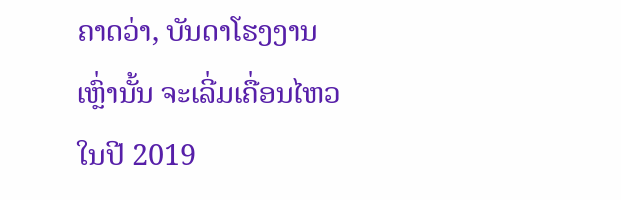ຄາດວ່າ, ບັນດາໂຮງງານເຫຼົ່ານັ້ນ ຈະເລີ່ມເຄື່ອນໄຫວໃນປີ 2019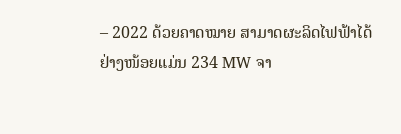– 2022 ດ້ວຍຄາດໝາຍ ສາມາດຜະລິດໄຟຟ້າໄດ້ຢ່າງໜ້ອຍແມ່ນ 234 MW ຈາ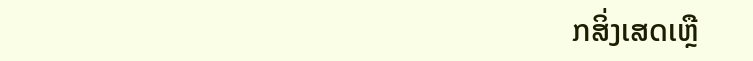ກສິ່ງເສດເຫຼື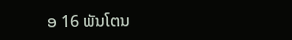ອ 16 ພັນໂຕນ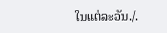ໃນແຕ່ລະວັນ./.